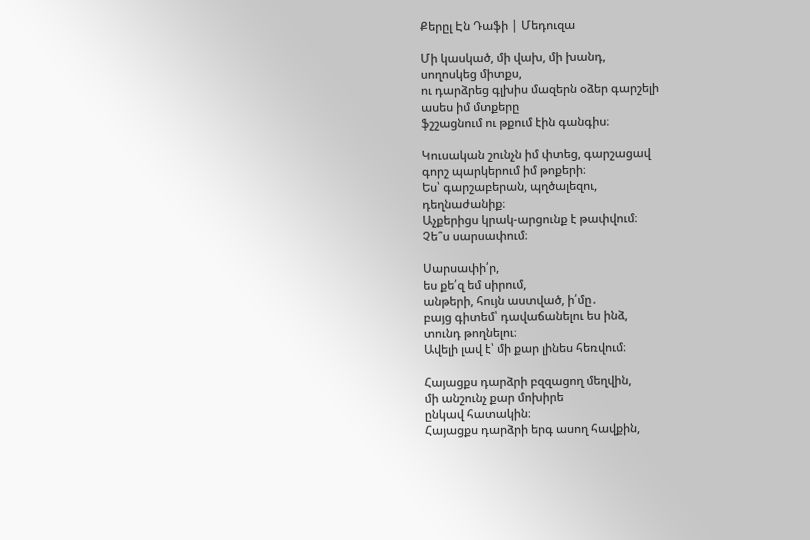Քերըլ Էն Դաֆի | Մեդուզա

Մի կասկած, մի վախ, մի խանդ,
սողոսկեց միտքս,
ու դարձրեց գլխիս մազերն օձեր գարշելի
ասես իմ մտքերը
ֆշշացնում ու թքում էին գանգիս։

Կուսական շունչն իմ փտեց, գարշացավ
գորշ պարկերում իմ թոքերի։
Ես՝ գարշաբերան, պղծալեզու,
դեղնաժանիք։
Աչքերիցս կրակ-արցունք է թափվում։
Չե՞ս սարսափում։

Սարսափի՛ր,
ես քե՛զ եմ սիրում,
անթերի, հույն աստված, ի՛մը․
բայց գիտեմ՝ դավաճանելու ես ինձ,
տունդ թողնելու։
Ավելի լավ է՝ մի քար լինես հեռվում։

Հայացքս դարձրի բզզացող մեղվին,
մի անշունչ քար մոխիրե
ընկավ հատակին։
Հայացքս դարձրի երգ ասող հավքին,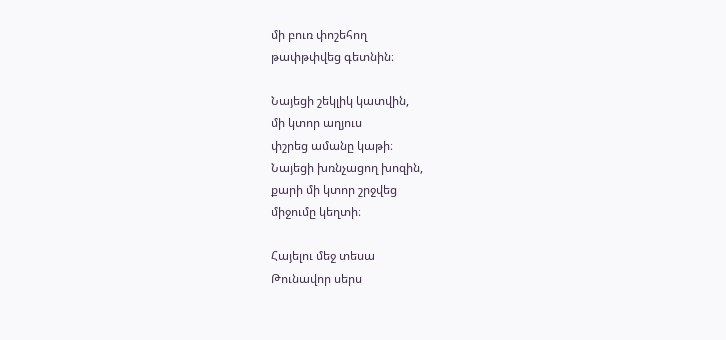մի բուռ փոշեհող
թափթփվեց գետնին։

Նայեցի շեկլիկ կատվին,
մի կտոր աղյուս
փշրեց ամանը կաթի։
Նայեցի խռնչացող խոզին,
քարի մի կտոր շրջվեց
միջումը կեղտի։

Հայելու մեջ տեսա
Թունավոր սերս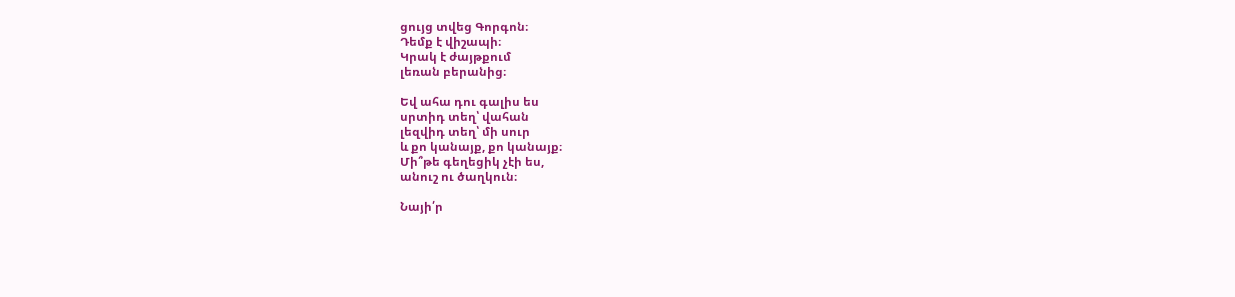ցույց տվեց Գորգոն։
Դեմք է վիշապի։
Կրակ է ժայթքում
լեռան բերանից։

Եվ ահա դու գալիս ես
սրտիդ տեղ՝ վահան
լեզվիդ տեղ՝ մի սուր
և քո կանայք, քո կանայք։
Մի՞թե գեղեցիկ չէի ես,
անուշ ու ծաղկուն։

Նայի՛ր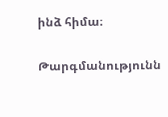ինձ հիմա։

Թարգմանությունն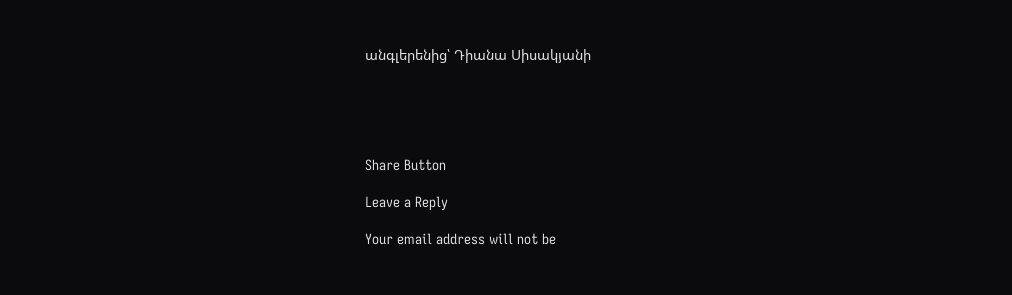անգլերենից՝ Դիանա Սիսակյանի





Share Button

Leave a Reply

Your email address will not be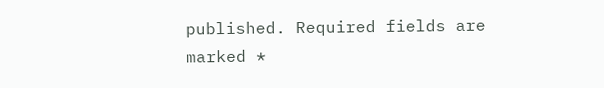published. Required fields are marked *